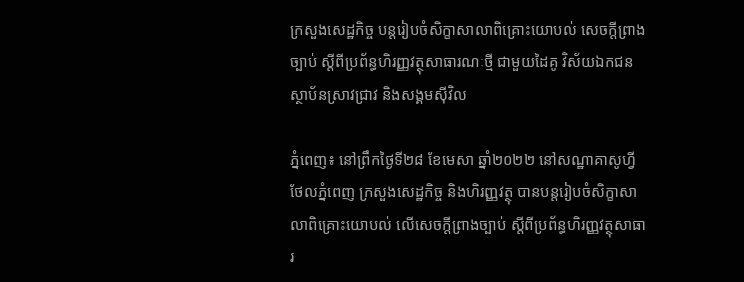ក្រសួងសេដ្ឋកិច្ច បន្តរៀបចំសិក្ខាសាលាពិគ្រោះយោបល់ សេចក្តីព្រាងច្បាប់ ស្តីពីប្រព័ន្ធហិរញ្ញវត្ថុសាធារណៈថ្មី ជាមួយដៃគូ វិស័យឯកជន ស្ថាប័នស្រាវជ្រាវ និងសង្គមស៊ីវិល

ភ្នំពេញ៖ នៅព្រឹកថ្ងៃទី២៨ ខែមេសា ឆ្នាំ២០២២ នៅសណ្ឋាគាសូហ្វីថែលភ្នំពេញ ក្រសួងសេដ្ឋកិច្ច និងហិរញ្ញវត្ថុ បានបន្តរៀបចំសិក្ខាសាលាពិគ្រោះយោបល់ លើសេចក្តីព្រាងច្បាប់ ស្តីពីប្រព័ន្ធហិរញ្ញវត្ថុសាធារ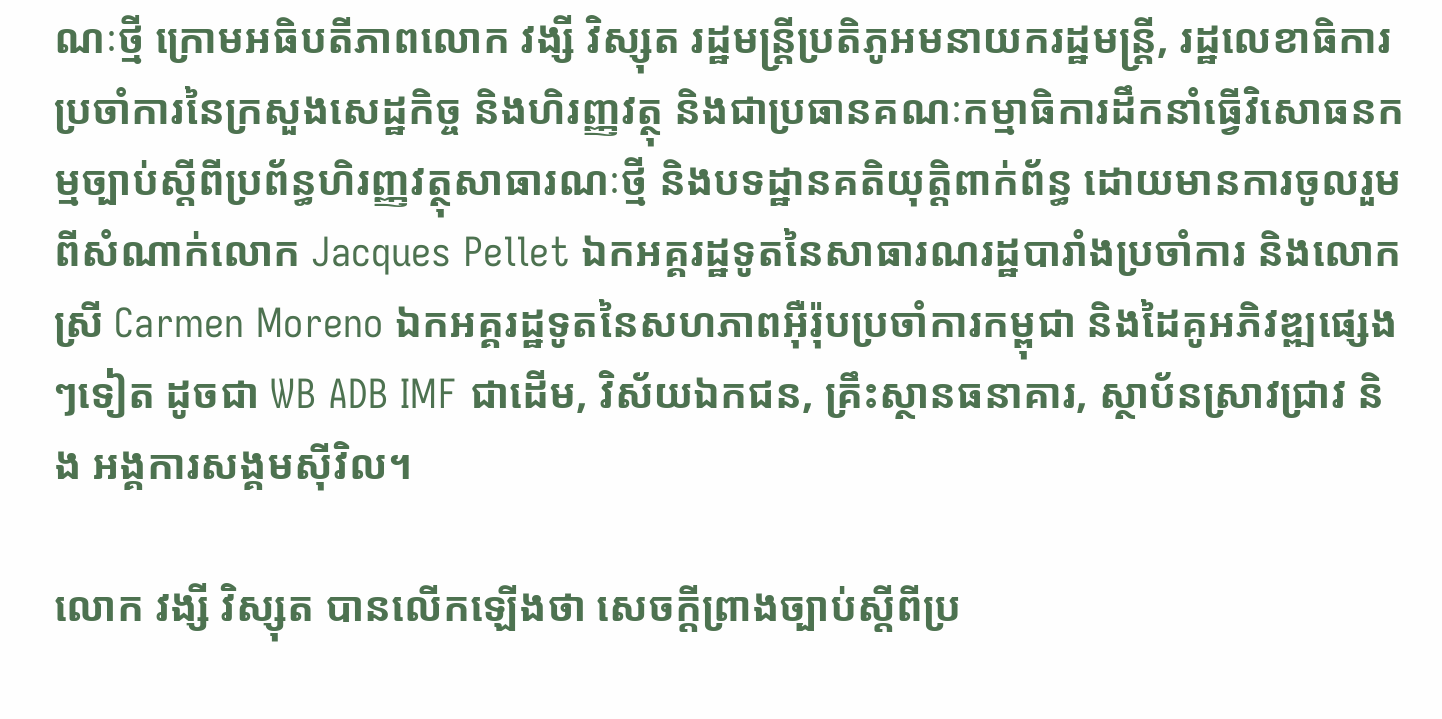ណៈថ្មី ក្រោមអធិបតីភាពលោក វង្សី វិស្សុត រដ្ឋមន្ត្រីប្រតិភូអមនាយករដ្ឋមន្ត្រី, រដ្ឋលេខាធិការប្រចាំការនៃក្រសួងសេដ្ឋកិច្ច និងហិរញ្ញវត្ថុ និងជាប្រធានគណៈកម្មាធិការដឹកនាំធ្វើវិសោធនកម្មច្បាប់ស្តីពីប្រព័ន្ធហិរញ្ញវត្ថុសាធារណៈថ្មី និងបទដ្ឋានគតិយុត្តិពាក់ព័ន្ធ ដោយមានការចូលរួមពីសំណាក់លោក Jacques Pellet ឯកអគ្គរដ្ឋទូតនៃសាធារណរដ្ឋបារាំងប្រចាំការ និងលោកស្រី Carmen Moreno ឯកអគ្គរដ្ឋទូតនៃសហភាពអ៊ឺរ៉ុបប្រចាំការកម្ពុជា និងដៃគូអភិវឌ្ឍផ្សេងៗទៀត ដូចជា WB ADB IMF ជាដើម, វិស័យឯកជន, គ្រឹះស្ថានធនាគារ, ស្ថាប័នស្រាវជ្រាវ និង អង្គការសង្គមស៊ីវិល។

លោក វង្សី វិស្សុត បានលើកឡើងថា សេចក្តីព្រាងច្បាប់ស្តីពីប្រ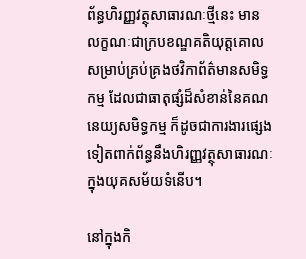ព័ន្ធហិរញ្ញវត្ថុសាធារណៈថ្មីនេះ មានលក្ខណៈជាក្របខណ្ឌគតិយុត្តគោល សម្រាប់គ្រប់គ្រងថវិកាព័ត៌មានសមិទ្ធកម្ម ដែលជាធាតុផ្សំដ៏សំខាន់នៃគណនេយ្យសមិទ្ធកម្ម ក៏ដូចជាការងារផ្សេងទៀតពាក់ព័ន្ធនឹងហិរញ្ញវត្ថុសាធារណៈ ក្នុងយុគសម័យទំនើប។

នៅក្នុងកិ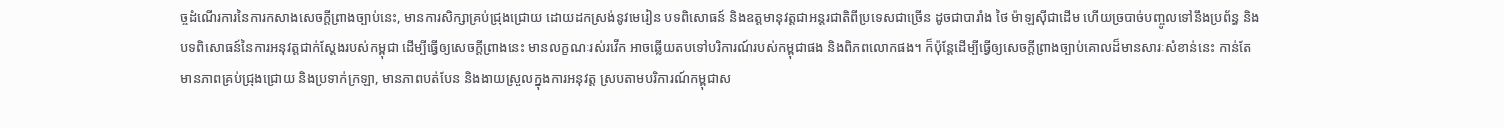ច្ចដំណើរការនៃការកសាងសេចក្តីព្រាងច្បាប់នេះ, មានការសិក្សាគ្រប់ជ្រុងជ្រោយ ដោយដកស្រង់នូវមេរៀន បទពិសោធន៍ និងឧត្តមានុវត្តជាអន្តរជាតិពីប្រទេសជាច្រើន ដូចជាបារាំង ថៃ ម៉ាឡស៊ីជាដើម ហើយច្របាច់បញ្ចូលទៅនឹងប្រព័ន្ធ និងបទពិសោធន៍នៃការអនុវត្តជាក់ស្តែងរបស់កម្ពុជា ដើម្បីធ្វើឲ្យសេចក្តីព្រាងនេះ មានលក្ខណៈរស់រវើក អាចឆ្លើយតបទៅបរិការណ៍របស់កម្ពុជាផង និងពិភពលោកផង។ ក៏ប៉ុន្តែដើម្បីធ្វើឲ្យសេចក្តីព្រាងច្បាប់គោលដ៏មានសារៈសំខាន់នេះ កាន់តែមានភាពគ្រប់ជ្រុងជ្រោយ និងប្រទាក់ក្រឡា, មានភាពបត់បែន និងងាយស្រួលក្នុងការអនុវត្ត ស្របតាមបរិការណ៍កម្ពុជាស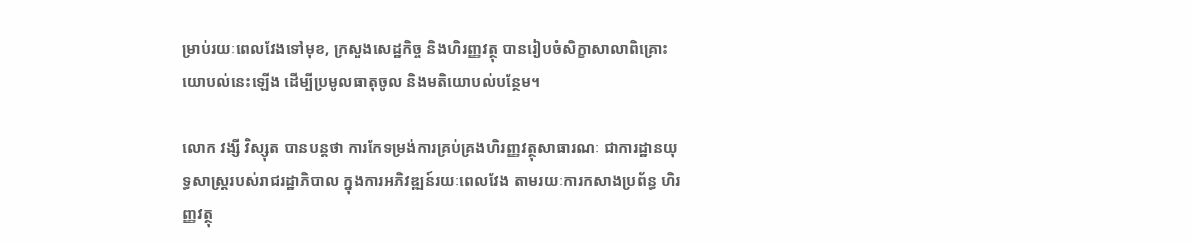ម្រាប់រយៈពេលវែងទៅមុខ, ក្រសួងសេដ្ឋកិច្ច និងហិរញ្ញវត្ថុ បានរៀបចំសិក្ខាសាលាពិគ្រោះយោបល់នេះឡើង ដើម្បីប្រមូលធាតុចូល និងមតិយោបល់បន្ថែម។

លោក វង្សី វិស្សុត បានបន្តថា ការកែទម្រង់ការគ្រប់គ្រងហិរញ្ញវត្ថុសាធារណៈ ជាការដ្ឋានយុទ្ធសាស្រ្តរបស់រាជរដ្ឋាភិបាល ក្នុងការអភិវឌ្ឍន៍រយៈពេលវែង តាមរយៈការកសាងប្រព័ន្ធ ហិរញ្ញវត្ថុ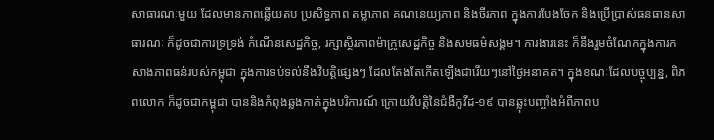សាធារណៈមួយ ដែលមានភាពឆ្លើយតប ប្រសិទ្ធភាព តម្លាភាព គណនេយ្យភាព និងចីរភាព ក្នុងការបែងចែក និងប្រើប្រាស់ធនធានសាធារណៈ ក៏ដូចជាការទ្រទ្រង់ កំណើនសេដ្ឋកិច្ច, រក្សាស្ថិរភាពម៉ាក្រូសេដ្ឋកិច្ច និងសមធម៌សង្គម។ ការងារនេះ ក៏នឹងរួមចំណែកក្នុងការកសាងភាពធន់របស់កម្ពុជា ក្នុងការទប់ទល់នឹងវិបត្តិផ្សេងៗ ដែលតែងតែកើតឡើងជារើយៗនៅថ្ងៃអនាគត។ ក្នុងខណៈដែលបច្ចុប្បន្ន, ពិភពលោក ក៏ដូចជាកម្ពុជា បាននិងកំពុងឆ្លងកាត់ក្នុងបរិការណ៍ ក្រោយវិបត្តិនៃជំងឺកូវីដ-១៩ បានឆ្លុះបញ្ចាំងអំពីភាពប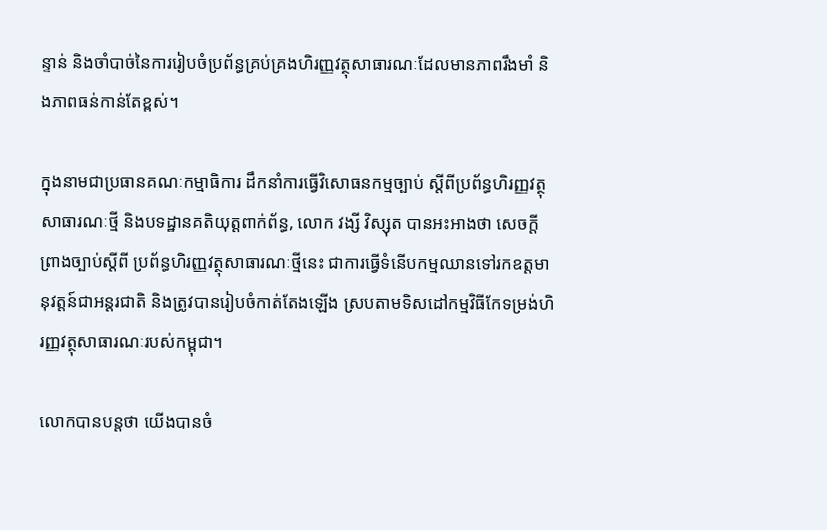ន្ទាន់ និងចាំបាច់នៃការរៀបចំប្រព័ន្ធគ្រប់គ្រងហិរញ្ញវត្ថុសាធារណៈដែលមានភាពរឹងមាំ និងភាពធន់កាន់តែខ្ពស់។

ក្នុងនាមជាប្រធានគណៈកម្មាធិការ ដឹកនាំការធ្វើវិសោធនកម្មច្បាប់ ស្តីពីប្រព័ន្ធហិរញ្ញវត្ថុសាធារណៈថ្មី និងបទដ្ឋានគតិយុត្តពាក់ព័ន្ធ, លោក វង្សី វិស្សុត បានអះអាងថា សេចក្តីព្រាងច្បាប់ស្តីពី ប្រព័ន្ធហិរញ្ញវត្ថុសាធារណៈថ្មីនេះ ជាការធ្វើទំនើបកម្មឈានទៅរកឧត្តមានុវត្តន៍ជាអន្តរជាតិ និងត្រូវបានរៀបចំកាត់តែងឡើង ស្របតាមទិសដៅកម្មវិធីកែទម្រង់ហិរញ្ញវត្ថុសាធារណៈរបស់កម្ពុជា។

លោកបានបន្តថា យើងបានចំ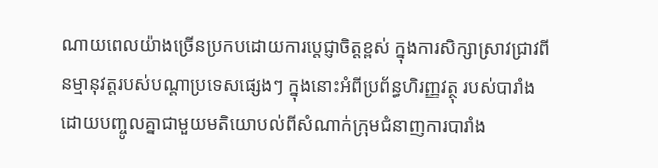ណាយពេលយ៉ាងច្រើនប្រកបដោយការប្តេជ្ញាចិត្តខ្ពស់ ក្នុងការសិក្សាស្រាវជ្រាវពីនម្មានុវត្តរបស់បណ្តាប្រទេសផ្សេងៗ ក្នុងនោះអំពីប្រព័ន្ធហិរញ្ញវត្ថុ របស់បារាំង ដោយបញ្ចូលគ្នាជាមួយមតិយោបល់ពីសំណាក់ក្រុមជំនាញការបារាំង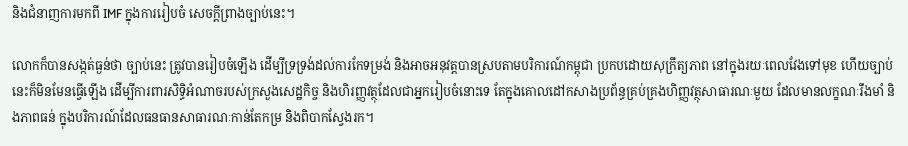និងជំនាញការមកពី IMF ក្នុងការរៀបចំ សេចក្តីព្រាងច្បាប់នេះ។

លោកក៏បានសង្កត់ធ្ងន់ថា ច្បាប់នេះ ត្រូវបានរៀបចំឡើង ដើម្បីទ្រទ្រង់ដល់ការកែទម្រង់ និងអាចអនុវត្តបានស្របតាមបរិការណ៍កម្ពុជា ប្រកបដោយសុក្រឹត្យភាព នៅក្នុងរយៈពេលវែងទៅមុខ ហើយច្បាប់នេះក៏មិនមែនធ្វើឡើង ដើម្បីការពារសិទ្ធិអំណាចរបស់ក្រសួងសេដ្ឋកិច្ច និងហិរញ្ញវត្ថុដែលជាអ្នករៀបចំនោះទេ តែក្នុងគោលដៅកសាងប្រព័ន្ធគ្រប់គ្រងហិញ្ញវត្ថុសាធារណៈមួយ ដែលមានលក្ខណៈរឹងមាំ និងភាពធន់ ក្នុងបរិការណ៍ដែលធនធានសាធារណៈកាន់តែកម្រ និងពិបាកស្វែងរក។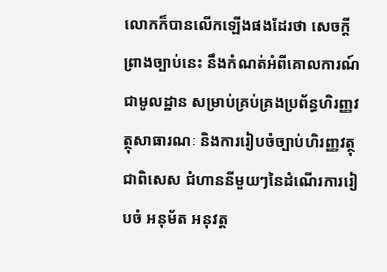លោកក៏បានលើកឡើងផងដែរថា សេចក្តីព្រាងច្បាប់នេះ នឹងកំណត់អំពីគោលការណ៍ជាមូលដ្ឋាន សម្រាប់គ្រប់គ្រងប្រព័ន្ធហិរញ្ញវត្ថុសាធារណៈ និងការរៀបចំច្បាប់ហិរញ្ញវត្ថុ ជាពិសេស ជំហាននីមួយៗនៃដំណើរការរៀបចំ អនុម័ត អនុវត្ត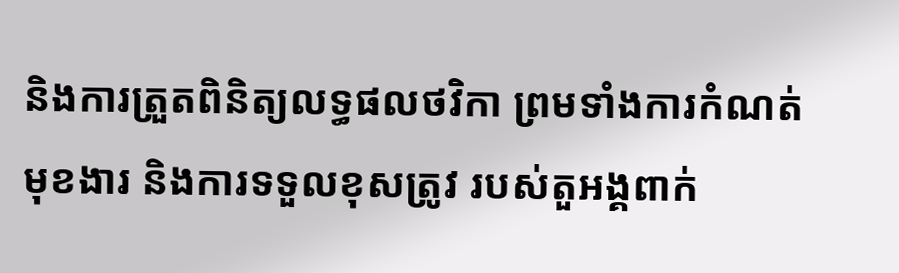និងការត្រួតពិនិត្យលទ្ធផលថវិកា ព្រមទាំងការកំណត់មុខងារ និងការទទួលខុសត្រូវ របស់តួអង្គពាក់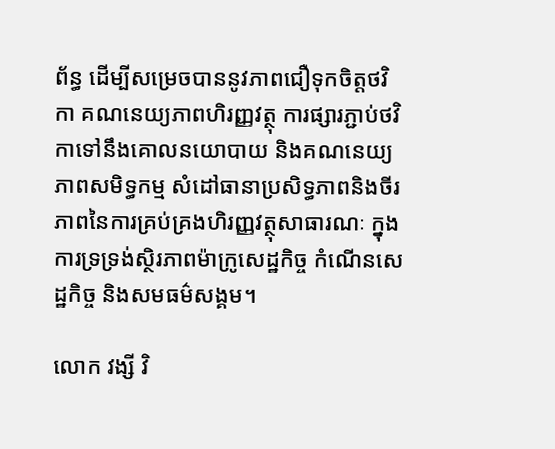ព័ន្ធ ដើម្បីសម្រេចបាននូវភាពជឿទុកចិត្តថវិកា គណនេយ្យភាពហិរញ្ញវត្ថុ ការផ្សារភ្ជាប់ថវិកាទៅនឹងគោលនយោបាយ និងគណនេយ្យភាពសមិទ្ធកម្ម សំដៅធានាប្រសិទ្ធភាពនិងចីរភាពនៃការគ្រប់គ្រងហិរញ្ញវត្ថុសាធារណៈ ក្នុងការទ្រទ្រង់ស្ថិរភាពម៉ាក្រូសេដ្ឋកិច្ច កំណើនសេដ្ឋកិច្ច និងសមធម៌សង្គម។

លោក វង្សី វិ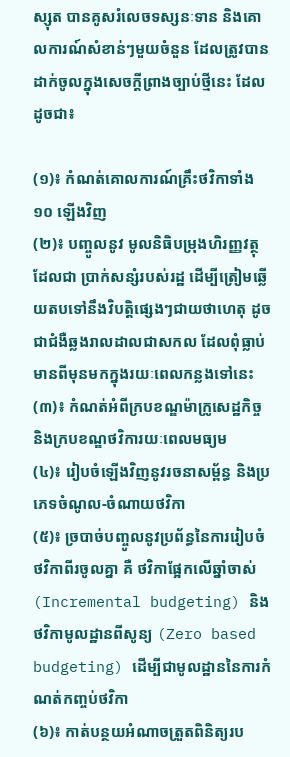ស្សុត បានគូសរំលេចទស្សនៈទាន និងគោលការណ៍សំខាន់ៗមួយចំនួន ដែលត្រូវបានដាក់ចូលក្នុងសេចក្តីព្រាងច្បាប់ថ្មីនេះ ដែលដូចជា៖

(១)៖ កំណត់គោលការណ៍គ្រឹះថវិកាទាំង ១០ ឡើងវិញ
(២)៖ បញ្ចូលនូវ មូលនិធិបម្រុងហិរញ្ញវត្ថុ ដែលជា ប្រាក់សន្សំរបស់រដ្ឋ ដើម្បីត្រៀមឆ្លើយតបទៅនឹងវិបត្តិផ្សេងៗជាយថាហេតុ ដូចជាជំងឺឆ្លងរាលដាលជាសកល ដែលពុំធ្លាប់មានពីមុនមកក្នុងរយៈពេលកន្លងទៅនេះ
(៣)៖ កំណត់អំពីក្របខណ្ឌម៉ាក្រូសេដ្ឋកិច្ច និងក្របខណ្ឌថវិការយៈពេលមធ្យម
(៤)៖ រៀបចំឡើងវិញនូវរចនាសម្ព័ន្ធ និងប្រភេទចំណូល-ចំណាយថវិកា
(៥)៖ ច្របាច់បញ្ចូលនូវប្រព័ន្ធនៃការរៀបចំ ថវិកាពីរចូលគ្នា គឺ ថវិកាផ្អែកលើឆ្នាំចាស់ (Incremental budgeting) និង ថវិកាមូលដ្ឋានពីសូន្យ (Zero based budgeting) ដើម្បីជាមូលដ្ឋាននៃការកំណត់កញ្ចប់ថវិកា
(៦)៖ កាត់បន្ថយអំណាចត្រួតពិនិត្យរប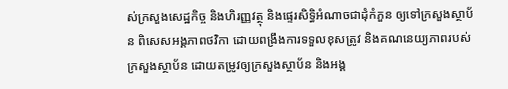ស់ក្រសួងសេដ្ឋកិច្ច និងហិរញ្ញវត្ថុ និងផ្ទេរសិទ្ធិអំណាចជាដុំកំភួន ឲ្យទៅក្រសួងស្ថាប័ន ពិសេសអង្គភាពថវិកា ដោយពង្រឹងការទទួលខុសត្រូវ និងគណនេយ្យភាពរបស់ក្រសួងស្ថាប័ន ដោយតម្រូវឲ្យក្រសួងស្ថាប័ន និងអង្គ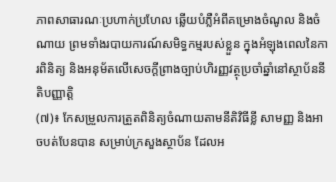ភាពសាធារណៈប្រហាក់ប្រហែល ឆ្លើយបំភ្លឺអំពីគម្រោងចំណូល និងចំណាយ ព្រមទាំងរបាយការណ៍សមិទ្ធកម្មរបស់ខ្លួន ក្នុងអំឡុងពេលនៃការពិនិត្យ និងអនុម័តលើសេចក្តីព្រាងច្បាប់ហិរញ្ញវត្ថុប្រចាំឆ្នាំនៅស្ថាប័ននីតិបញ្ញាត្តិ
(៧)៖ កែសម្រួលការត្រួតពិនិត្យចំណាយតាមនីតិវិធីខ្លី សាមញ្ញ និងអាចបត់បែនបាន សម្រាប់ក្រសួងស្ថាប័ន ដែលអ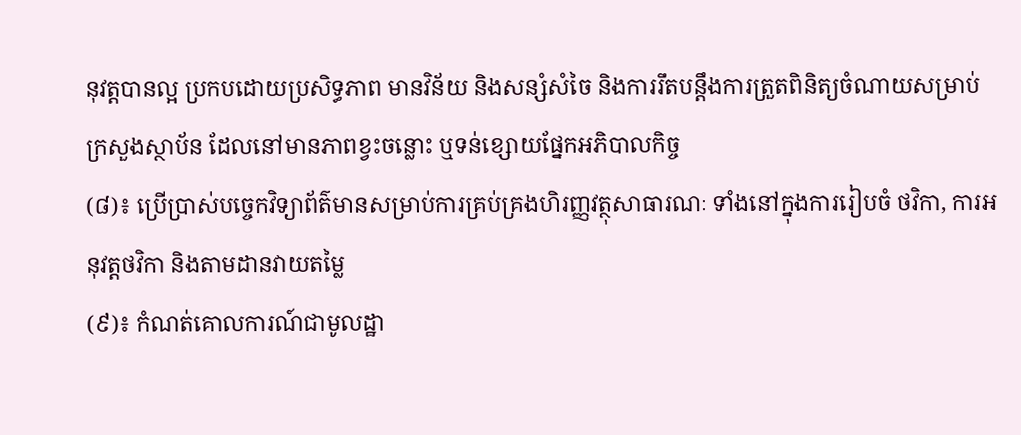នុវត្តបានល្អ ប្រកបដោយប្រសិទ្ធភាព មានវិន័យ និងសន្សំសំចៃ និងការរឹតបន្តឹងការត្រួតពិនិត្យចំណាយសម្រាប់ក្រសួងស្ថាប័ន ដែលនៅមានភាពខ្វះចន្លោះ ឬទន់ខ្សោយផ្នែកអភិបាលកិច្ច
(៨)៖ ប្រើប្រាស់បច្ចេកវិទ្យាព័ត៌មានសម្រាប់ការគ្រប់គ្រងហិរញ្ញវត្ថុសាធារណៈ ទាំងនៅក្នុងការរៀបចំ ថវិកា, ការអនុវត្តថវិកា និងតាមដានវាយតម្លៃ
(៩)៖ កំណត់គោលការណ៍ជាមូលដ្ឋា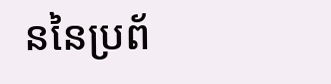ននៃប្រព័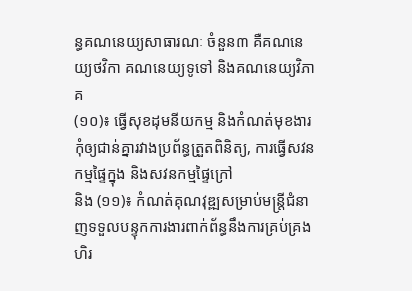ន្ធគណនេយ្យសាធារណៈ ចំនួន៣ គឺគណនេយ្យថវិកា គណនេយ្យទូទៅ និងគណនេយ្យវិភាគ
(១០)៖ ធ្វើសុខដុមនីយកម្ម និងកំណត់មុខងារកុំឲ្យជាន់គ្នារវាងប្រព័ន្ធត្រួតពិនិត្យ, ការធ្វើសវនកម្មផ្ទៃក្នុង និងសវនកម្មផ្ទៃក្រៅ
និង (១១)៖ កំណត់គុណវុឌ្ឍសម្រាប់មន្រ្តីជំនាញទទួលបន្ទុកការងារពាក់ព័ន្ធនឹងការគ្រប់គ្រងហិរ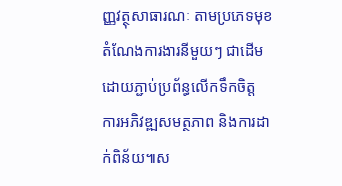ញ្ញវត្ថុសាធារណៈ តាមប្រភេទមុខតំណែងការងារនីមួយៗ ជាដើម ដោយភ្ជាប់ប្រព័ន្ធលើកទឹកចិត្ត ការអភិវឌ្ឍសមត្ថភាព និងការដាក់ពិន័យ៕ស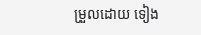ម្រួលដោយ ទៀង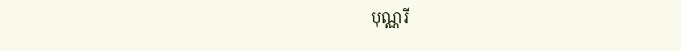បុណ្ណរី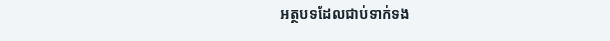អត្ថបទដែលជាប់ទាក់ទង